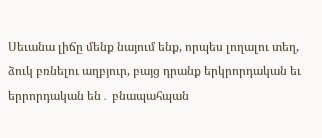Սեւանա լիճը մենք նայում ենք, որպես լողալու տեղ, ձուկ բռնելու աղբյուր, բայց դրանք երկրորդական եւ երրորդական են․ բնապահպան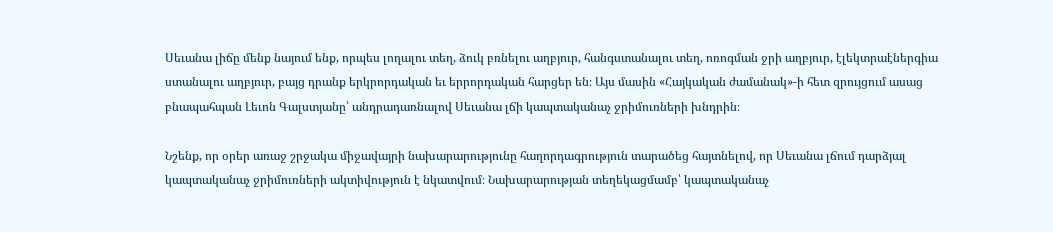Սեւանա լիճը մենք նայում ենք, որպես լողալու տեղ, ձուկ բռնելու աղբյուր, հանգստանալու տեղ, ոռոգման ջրի աղբյուր, էլեկտրաէներգիա ստանալու աղբյուր, բայց դրանք երկրորդական եւ երրորդական հարցեր են։ Այս մասին «Հայկական ժամանակ»-ի հետ զրույցում ասաց բնապահպան Լեւոն Գալստյանը՝ անդրադառնալով Սեւանա լճի կապտականաչ ջրիմուռների խնդրին։

Նշենք, որ օրեր առաջ շրջակա միջավայրի նախարարությունը հաղորդագրություն տարածեց հայտնելով, որ Սեւանա լճում դարձյալ կապտականաչ ջրիմուռների ակտիվություն է նկատվում։ Նախարարության տեղեկացմամբ՝ կապտականաչ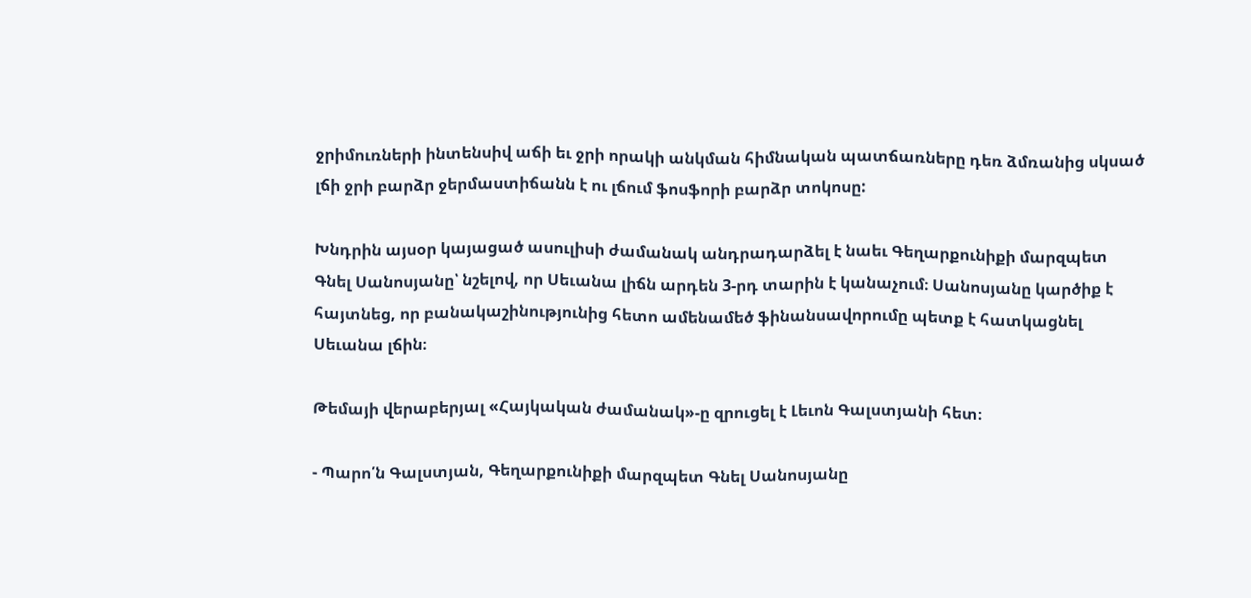ջրիմուռների ինտենսիվ աճի եւ ջրի որակի անկման հիմնական պատճառները դեռ ձմռանից սկսած լճի ջրի բարձր ջերմաստիճանն է ու լճում ֆոսֆորի բարձր տոկոսը:

Խնդրին այսօր կայացած ասուլիսի ժամանակ անդրադարձել է նաեւ Գեղարքունիքի մարզպետ Գնել Սանոսյանը՝ նշելով, որ Սեւանա լիճն արդեն 3-րդ տարին է կանաչում։ Սանոսյանը կարծիք է հայտնեց, որ բանակաշինությունից հետո ամենամեծ ֆինանսավորումը պետք է հատկացնել Սեւանա լճին։

Թեմայի վերաբերյալ «Հայկական ժամանակ»-ը զրուցել է Լեւոն Գալստյանի հետ։

- Պարո՛ն Գալստյան, Գեղարքունիքի մարզպետ Գնել Սանոսյանը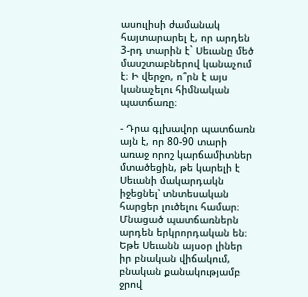ասուլիսի ժամանակ հայտարարել է, որ արդեն 3-րդ տարին է` Սեւանը մեծ մասշտաբներով կանաչում է։ Ի վերջո, ո՞րն է այս կանաչելու հիմնական պատճառը։

- Դրա գլխավոր պատճառն այն է, որ 80-90 տարի առաջ որոշ կարճամիտներ մտածեցին, թե կարելի է Սեւանի մակարդակն իջեցնել՝ տնտեսական հարցեր լուծելու համար։ Մնացած պատճառներն արդեն երկրորդական են։ Եթե Սեւանն այսօր լիներ իր բնական վիճակում, բնական քանակությամբ ջրով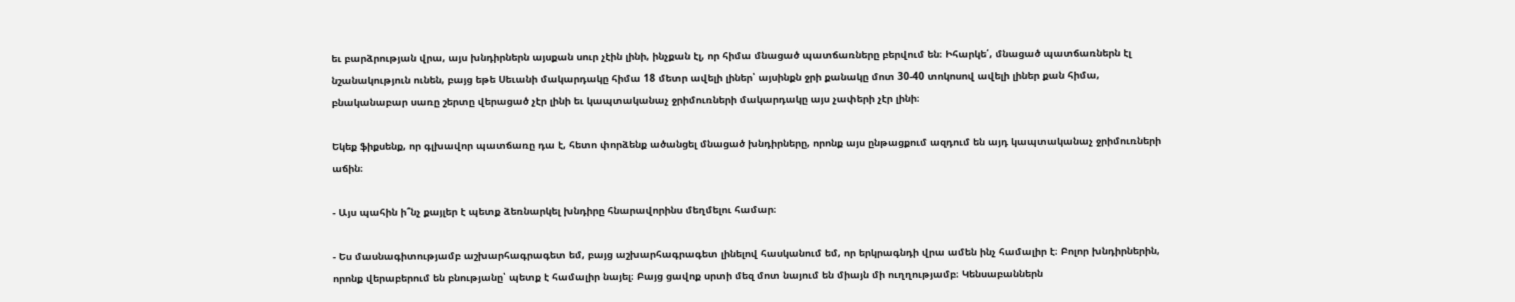եւ բարձրության վրա, այս խնդիրներն այսքան սուր չէին լինի, ինչքան էլ, որ հիմա մնացած պատճառները բերվում են։ Իհարկե՛, մնացած պատճառներն էլ նշանակություն ունեն, բայց եթե Սեւանի մակարդակը հիմա 18 մետր ավելի լիներ՝ այսինքն ջրի քանակը մոտ 30-40 տոկոսով ավելի լիներ քան հիմա, բնականաբար սառը շերտը վերացած չէր լինի եւ կապտականաչ ջրիմուռների մակարդակը այս չափերի չէր լինի։

Եկեք ֆիքսենք, որ գլխավոր պատճառը դա է, հետո փորձենք ածանցել մնացած խնդիրները, որոնք այս ընթացքում ազդում են այդ կապտականաչ ջրիմուռների աճին։

- Այս պահին ի՞նչ քայլեր է պետք ձեռնարկել խնդիրը հնարավորինս մեղմելու համար։

- Ես մասնագիտությամբ աշխարհագրագետ եմ, բայց աշխարհագրագետ լինելով հասկանում եմ, որ երկրագնդի վրա ամեն ինչ համալիր է։ Բոլոր խնդիրներին, որոնք վերաբերում են բնությանը՝ պետք է համալիր նայել։ Բայց ցավոք սրտի մեզ մոտ նայում են միայն մի ուղղությամբ։ Կենսաբաններն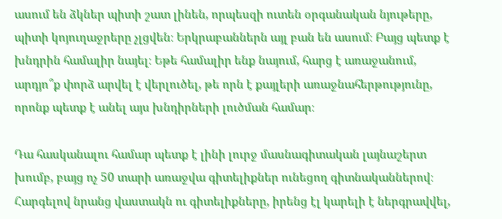ասում են ձկներ պիտի շատ լինեն, որպեսզի ուտեն օրգանական նյութերը, պիտի կոյուղաջրերը չլցվեն։ Երկրաբաններն այլ բան են ասում։ Բայց պետք է խնդրին համալիր նայել։ Եթե համալիր ենք նայում, հարց է առաջանում, արդյո՞ք փորձ արվել է վերլուծել, թե որն է քայլերի առաջնահերթությունը, որոնք պետք է անել այս խնդիրների լուծման համար։

Դա հասկանալու համար պետք է լինի լուրջ մասնագիտական լայնաշերտ խումբ, բայց ոչ 50 տարի առաջվա գիտելիքներ ունեցող գիտնականներով։ Հարգելով նրանց վաստակն ու գիտելիքները, իրենց էլ կարելի է ներգրավվել,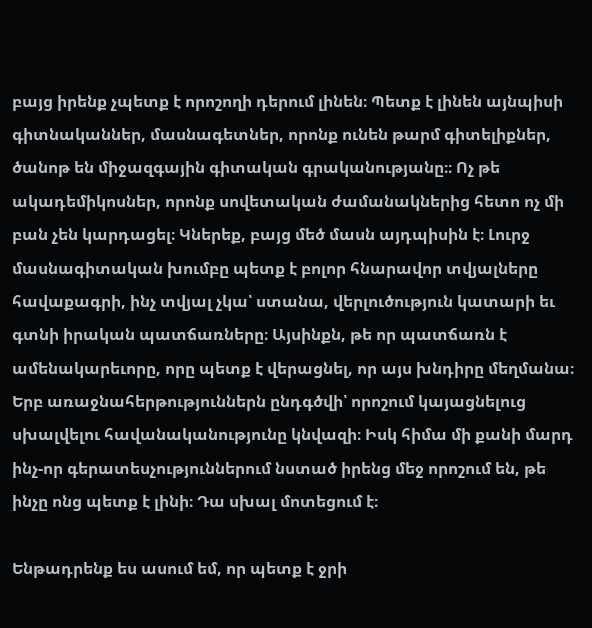բայց իրենք չպետք է որոշողի դերում լինեն։ Պետք է լինեն այնպիսի գիտնականներ, մասնագետներ, որոնք ունեն թարմ գիտելիքներ, ծանոթ են միջազգային գիտական գրականությանը։։ Ոչ թե ակադեմիկոսներ, որոնք սովետական ժամանակներից հետո ոչ մի բան չեն կարդացել։ Կներեք, բայց մեծ մասն այդպիսին է։ Լուրջ մասնագիտական խումբը պետք է բոլոր հնարավոր տվյալները հավաքագրի, ինչ տվյալ չկա՝ ստանա, վերլուծություն կատարի եւ գտնի իրական պատճառները։ Այսինքն, թե որ պատճառն է ամենակարեւորը, որը պետք է վերացնել, որ այս խնդիրը մեղմանա։ Երբ առաջնահերթություններն ընդգծվի՝ որոշում կայացնելուց սխալվելու հավանականությունը կնվազի։ Իսկ հիմա մի քանի մարդ ինչ-որ գերատեսչություններում նստած իրենց մեջ որոշում են, թե ինչը ոնց պետք է լինի։ Դա սխալ մոտեցում է։

Ենթադրենք ես ասում եմ, որ պետք է ջրի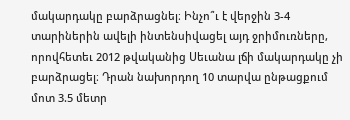մակարդակը բարձրացնել։ Ինչո՞ւ է վերջին 3-4 տարիներին ավելի ինտենսիվացել այդ ջրիմուռները, որովհետեւ 2012 թվականից Սեւանա լճի մակարդակը չի բարձրացել։ Դրան նախորդող 10 տարվա ընթացքում մոտ 3.5 մետր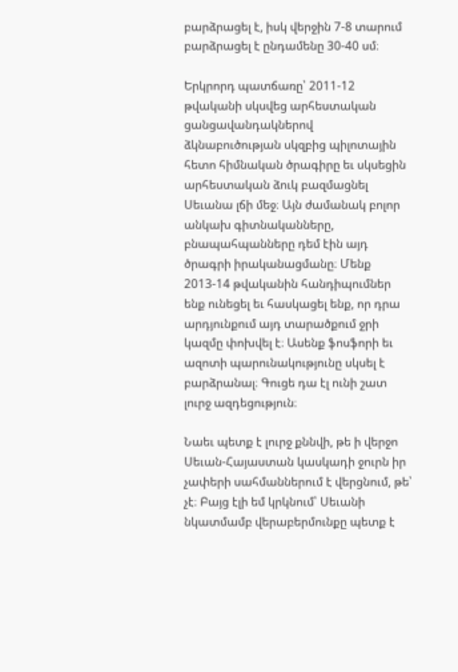բարձրացել է, իսկ վերջին 7-8 տարում բարձրացել է ընդամենը 30-40 սմ։

Երկրորդ պատճառը՝ 2011-12 թվականի սկսվեց արհեստական ցանցավանդակներով ձկնաբուծության սկզբից պիլոտային հետո հիմնական ծրագիրը եւ սկսեցին արհեստական ձուկ բազմացնել Սեւանա լճի մեջ։ Այն ժամանակ բոլոր անկախ գիտնականները, բնապահպանները դեմ էին այդ ծրագրի իրականացմանը։ Մենք 2013-14 թվականին հանդիպումներ ենք ունեցել եւ հասկացել ենք, որ դրա արդյունքում այդ տարածքում ջրի կազմը փոխվել է։ Ասենք ֆոսֆորի եւ ազոտի պարունակությունը սկսել է բարձրանալ։ Գուցե դա էլ ունի շատ լուրջ ազդեցություն։

Նաեւ պետք է լուրջ քննվի, թե ի վերջո Սեւան-Հայաստան կասկադի ջուրն իր չափերի սահմաններում է վերցնում, թե՝ չէ։ Բայց էլի եմ կրկնում՝ Սեւանի նկատմամբ վերաբերմունքը պետք է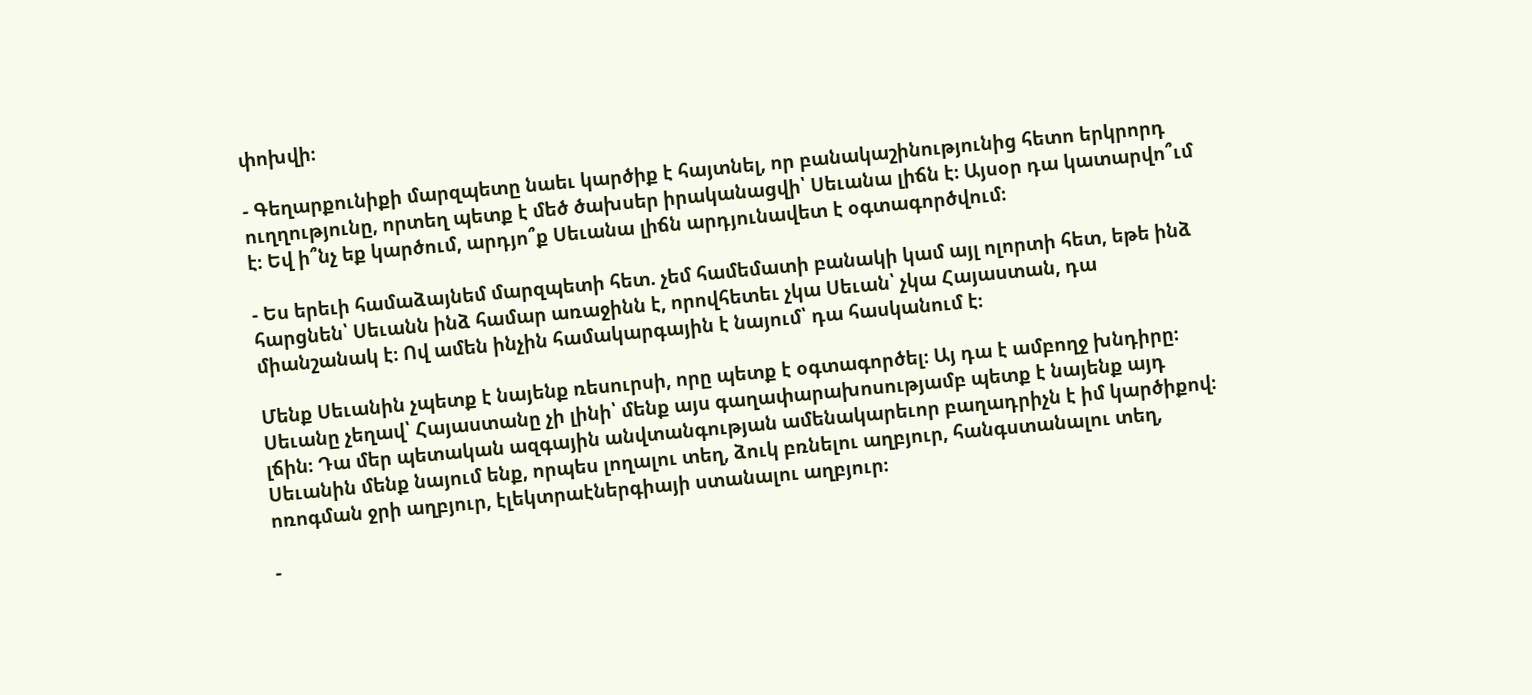փոխվի։

- Գեղարքունիքի մարզպետը նաեւ կարծիք է հայտնել, որ բանակաշինությունից հետո երկրորդ ուղղությունը, որտեղ պետք է մեծ ծախսեր իրականացվի՝ Սեւանա լիճն է։ Այսօր դա կատարվո՞ւմ է։ Եվ ի՞նչ եք կարծում, արդյո՞ք Սեւանա լիճն արդյունավետ է օգտագործվում։

- Ես երեւի համաձայնեմ մարզպետի հետ. չեմ համեմատի բանակի կամ այլ ոլորտի հետ, եթե ինձ հարցնեն՝ Սեւանն ինձ համար առաջինն է, որովհետեւ չկա Սեւան՝ չկա Հայաստան, դա միանշանակ է։ Ով ամեն ինչին համակարգային է նայում՝ դա հասկանում է։

Մենք Սեւանին չպետք է նայենք ռեսուրսի, որը պետք է օգտագործել։ Այ դա է ամբողջ խնդիրը։ Սեւանը չեղավ՝ Հայաստանը չի լինի՝ մենք այս գաղափարախոսությամբ պետք է նայենք այդ լճին։ Դա մեր պետական ազգային անվտանգության ամենակարեւոր բաղադրիչն է իմ կարծիքով։ Սեւանին մենք նայում ենք, որպես լողալու տեղ, ձուկ բռնելու աղբյուր, հանգստանալու տեղ, ոռոգման ջրի աղբյուր, էլեկտրաէներգիայի ստանալու աղբյուր։

-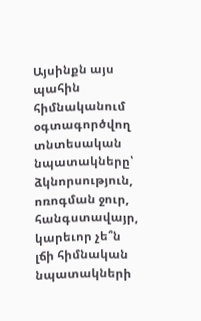Այսինքն այս պահին հիմնականում օգտագործվող տնտեսական նպատակները՝ ձկնորսություն, ոռոգման ջուր, հանգստավայր, կարեւոր չե՞ն լճի հիմնական նպատակների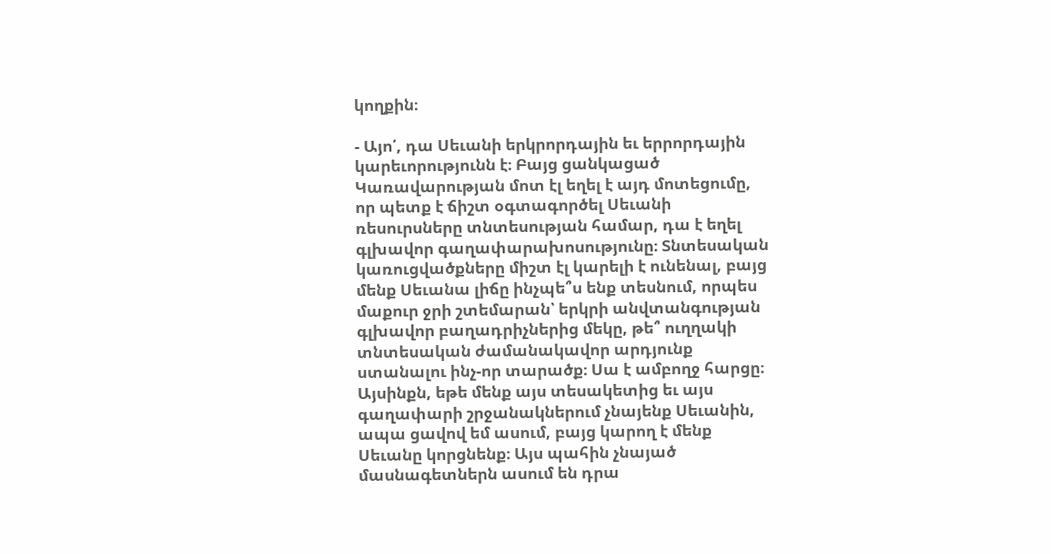կողքին։

- Այո՛, դա Սեւանի երկրորդային եւ երրորդային կարեւորությունն է։ Բայց ցանկացած Կառավարության մոտ էլ եղել է այդ մոտեցումը, որ պետք է ճիշտ օգտագործել Սեւանի ռեսուրսները տնտեսության համար, դա է եղել գլխավոր գաղափարախոսությունը։ Տնտեսական կառուցվածքները միշտ էլ կարելի է ունենալ, բայց մենք Սեւանա լիճը ինչպե՞ս ենք տեսնում, որպես մաքուր ջրի շտեմարան՝ երկրի անվտանգության գլխավոր բաղադրիչներից մեկը, թե՞ ուղղակի տնտեսական ժամանակավոր արդյունք ստանալու ինչ-որ տարածք։ Սա է ամբողջ հարցը։ Այսինքն, եթե մենք այս տեսակետից եւ այս գաղափարի շրջանակներում չնայենք Սեւանին, ապա ցավով եմ ասում, բայց կարող է մենք Սեւանը կորցնենք։ Այս պահին չնայած մասնագետներն ասում են դրա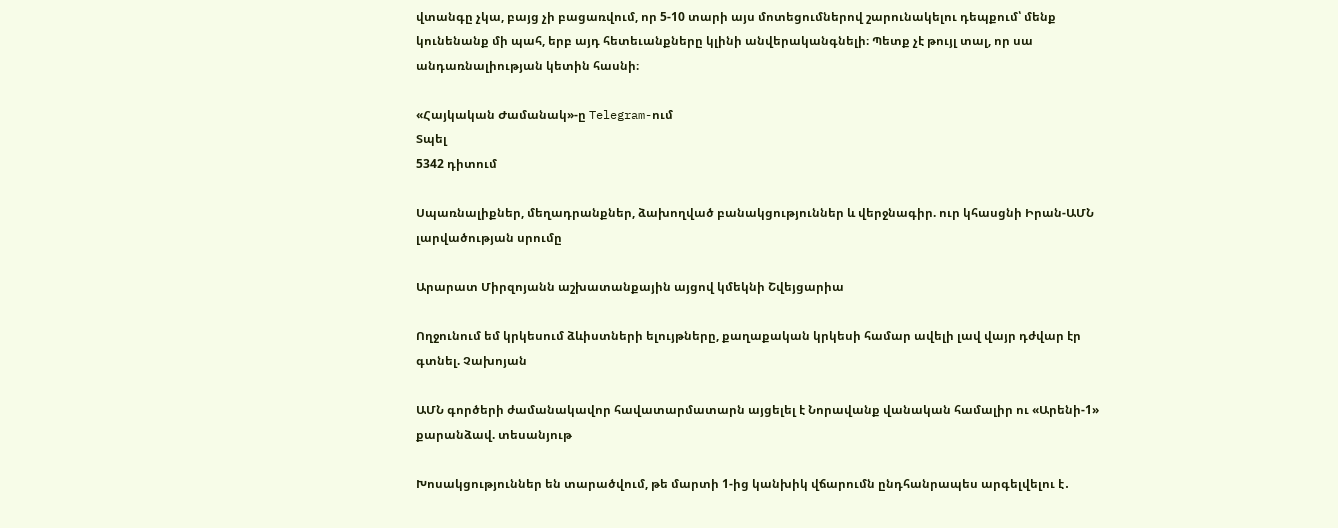վտանգը չկա, բայց չի բացառվում, որ 5-10 տարի այս մոտեցումներով շարունակելու դեպքում՝ մենք կունենանք մի պահ, երբ այդ հետեւանքները կլինի անվերականգնելի։ Պետք չէ թույլ տալ, որ սա անդառնալիության կետին հասնի։

«Հայկական Ժամանակ»-ը Telegram-ում
Տպել
5342 դիտում

Սպառնալիքներ, մեղադրանքներ, ձախողված բանակցություններ և վերջնագիր. ուր կհասցնի Իրան-ԱՄՆ լարվածության սրումը

Արարատ Միրզոյանն աշխատանքային այցով կմեկնի Շվեյցարիա

Ողջունում եմ կրկեսում ձևիստների ելույթները, քաղաքական կրկեսի համար ավելի լավ վայր դժվար էր գտնել. Չախոյան

ԱՄՆ գործերի ժամանակավոր հավատարմատարն այցելել է Նորավանք վանական համալիր ու «Արենի-1» քարանձավ. տեսանյութ

Խոսակցություններ են տարածվում, թե մարտի 1-ից կանխիկ վճարումն ընդհանրապես արգելվելու է․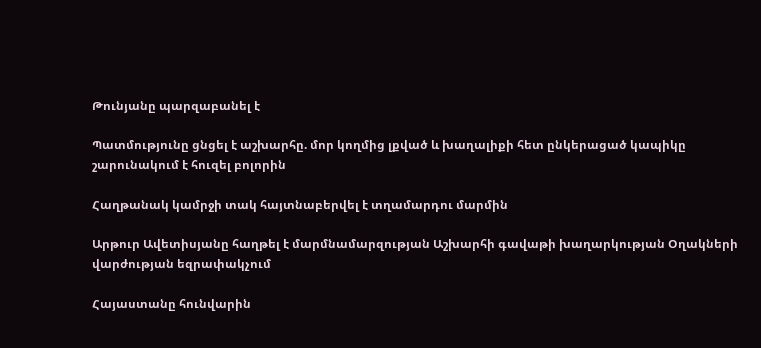Թունյանը պարզաբանել է

Պատմությունը ցնցել է աշխարհը. մոր կողմից լքված և խաղալիքի հետ ընկերացած կապիկը շարունակում է հուզել բոլորին

Հաղթանակ կամրջի տակ հայտնաբերվել է տղամարդու մարմին

Արթուր Ավետիսյանը հաղթել է մարմնամարզության Աշխարհի գավաթի խաղարկության Օղակների վարժության եզրափակչում

Հայաստանը հունվարին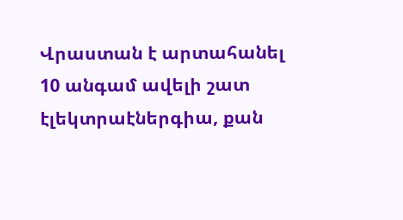Վրաստան է արտահանել 10 անգամ ավելի շատ էլեկտրաէներգիա, քան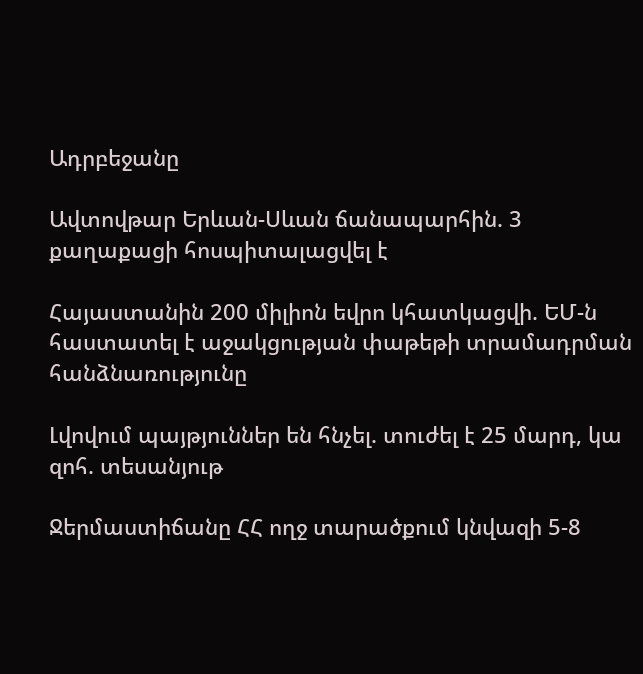Ադրբեջանը

Ավտովթար Երևան-Սևան ճանապարհին. 3 քաղաքացի հոսպիտալացվել է

Հայաստանին 200 միլիոն եվրո կհատկացվի. ԵՄ-ն հաստատել է աջակցության փաթեթի տրամադրման հանձնառությունը

Լվովում պայթյուններ են հնչել. տուժել է 25 մարդ, կա զոհ. տեսանյութ

Ջերմաստիճանը ՀՀ ողջ տարածքում կնվազի 5-8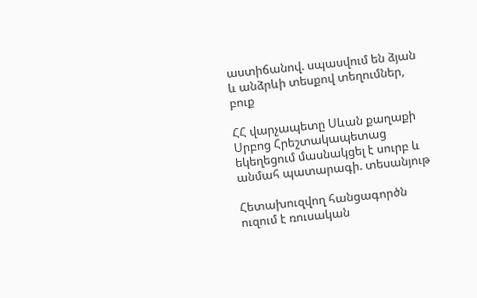աստիճանով. սպասվում են ձյան և անձրևի տեսքով տեղումներ, բուք

ՀՀ վարչապետը Սևան քաղաքի Սրբոց Հրեշտակապետաց եկեղեցում մասնակցել է սուրբ և անմահ պատարագի. տեսանյութ

Հետախուզվող հանցագործն ուզում է ռուսական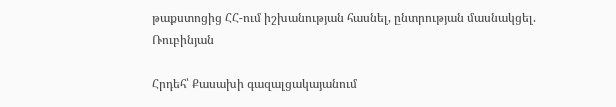թաքստոցից ՀՀ-ում իշխանության հասնել, ընտրության մասնակցել. Ռուբինյան

Հրդեհ՝ Քասախի գազալցակայանում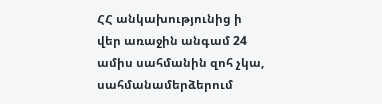ՀՀ անկախությունից ի վեր առաջին անգամ 24 ամիս սահմանին զոհ չկա, սահմանամերձերում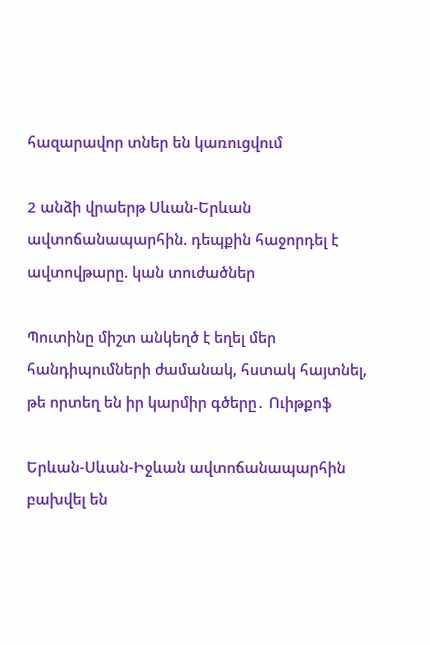հազարավոր տներ են կառուցվում

2 անձի վրաերթ Սևան-Երևան ավտոճանապարհին. դեպքին հաջորդել է ավտովթարը. կան տուժածներ

Պուտինը միշտ անկեղծ է եղել մեր հանդիպումների ժամանակ, հստակ հայտնել, թե որտեղ են իր կարմիր գծերը․ Ուիթքոֆ

Երևան-Սևան-Իջևան ավտոճանապարհին բախվել են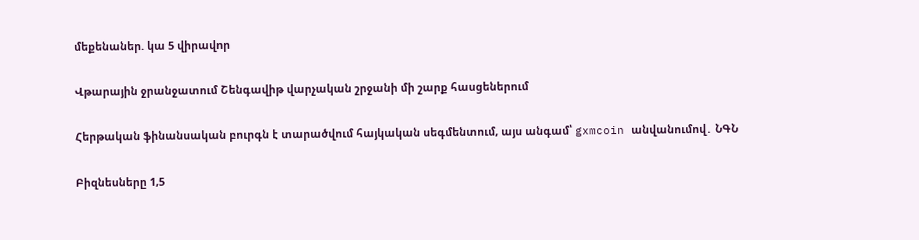մեքենաներ. կա 5 վիրավnր

Վթարային ջրանջատում Շենգավիթ վարչական շրջանի մի շարք հասցեներում

Հերթական ֆինանսական բուրգն է տարածվում հայկական սեգմենտում, այս անգամ՝ gxmcoin անվանումով․ ՆԳՆ

Բիզնեսները 1,5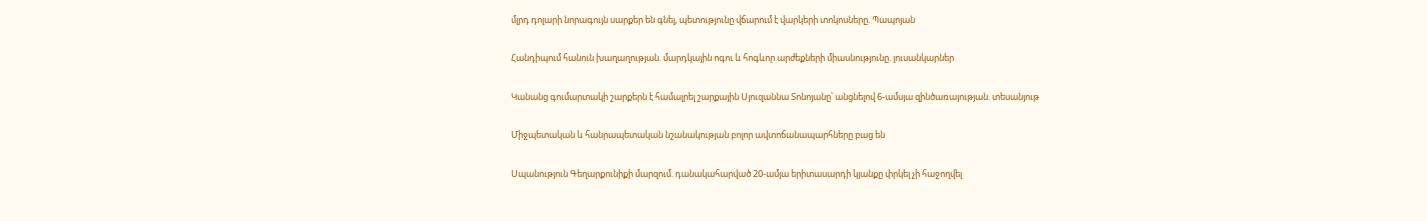մլրդ դոլարի նորագույն սարքեր են գնել, պետությունը վճարում է վարկերի տոկոսները. Պապոյան

Հանդիպում հանուն խաղաղության. մարդկային ոգու և հոգևոր արժեքների միասնությունը. լուսանկարներ

Կանանց գումարտակի շարքերն է համալրել շարքային Սյուզաննա Տոնոյանը՝ անցնելով 6-ամսյա զինծառայության. տեսանյութ

Միջպետական և հանրապետական նշանակության բոլոր ավտոճանապարհները բաց են

Սպանություն Գեղարքունիքի մարզում. դանակահարված 20-ամյա երիտասարդի կյանքը փրկել չի հաջողվել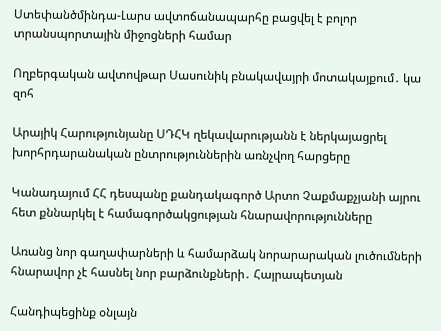Ստեփանծմինդա-Լարս ավտոճանապարհը բացվել է բոլոր տրանսպորտային միջոցների համար

Ողբերգական ավտովթար Սասունիկ բնակավայրի մոտակայքում․ կա զոհ

Արայիկ Հարությունյանը ՍԴՀԿ ղեկավարությանն է ներկայացրել խորհրդարանական ընտրություններին առնչվող հարցերը

Կանադայում ՀՀ դեսպանը քանդակագործ Արտո Չաքմաքչյանի այրու հետ քննարկել է համագործակցության հնարավորությունները

Առանց նոր գաղափարների և համարձակ նորարարական լուծումների հնարավոր չէ հասնել նոր բարձունքների․ Հայրապետյան

Հանդիպեցինք օնլայն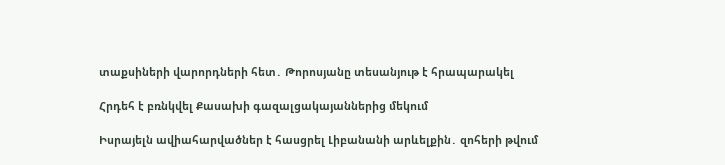տաքսիների վարորդների հետ․ Թորոսյանը տեսանյութ է հրապարակել

Հրդեհ է բռնկվել Քասախի գազալցակայաններից մեկում

Իսրայելն ավիահարվածներ է հասցրել Լիբանանի արևելքին․ զոհերի թվում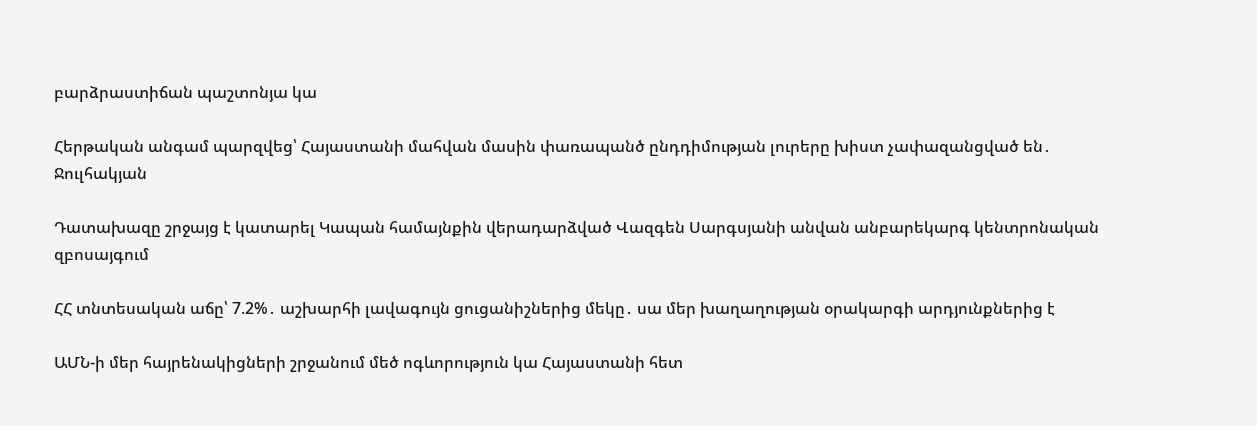բարձրաստիճան պաշտոնյա կա

Հերթական անգամ պարզվեց՝ Հայաստանի մահվան մասին փառապանծ ընդդիմության լուրերը խիստ չափազանցված են․ Ջուլհակյան

Դատախազը շրջայց է կատարել Կապան համայնքին վերադարձված Վազգեն Սարգսյանի անվան անբարեկարգ կենտրոնական զբոսայգում

ՀՀ տնտեսական աճը՝ 7.2%․ աշխարհի լավագույն ցուցանիշներից մեկը․ սա մեր խաղաղության օրակարգի արդյունքներից է

ԱՄՆ-ի մեր հայրենակիցների շրջանում մեծ ոգևորություն կա Հայաստանի հետ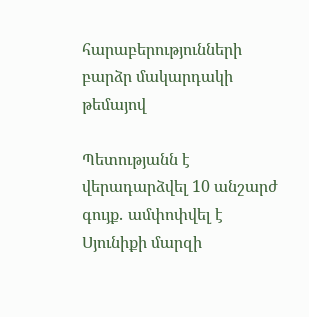հարաբերությունների բարձր մակարդակի թեմայով

Պետությանն է վերադարձվել 10 անշարժ գույք․ ամփոփվել է Սյունիքի մարզի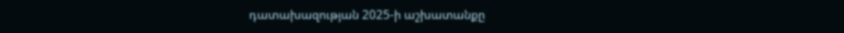դատախազության 2025-ի աշխատանքը